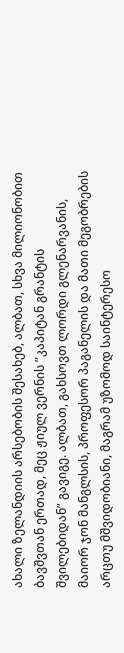ახალი ზელანდიის არსებობის შესახებ, ალბათ, სხვა მილიონობით ბავშვთან ერთად, მეც ჟიულ ვერნის ”კაპიტან გრანტის შვილებიდან” გავიგე. ალბათ, გახსოვთ ლორდი გლენარვანის, მაიორ ჯონ მანგლსის, პროფესორ პაგანელის და მათი მეგობრების არცთუ მშვიდობიანი, მაგრამ უზომოდ საინტერესო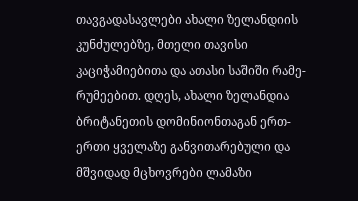თავგადასავლები ახალი ზელანდიის კუნძულებზე, მთელი თავისი კაციჭამიებითა და ათასი საშიში რამე-რუმეებით. დღეს, ახალი ზელანდია ბრიტანეთის დომინიონთაგან ერთ-ერთი ყველაზე განვითარებული და მშვიდად მცხოვრები ლამაზი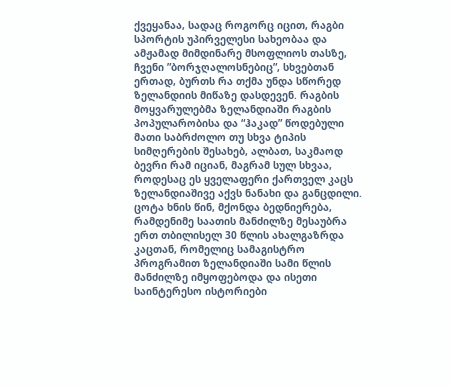ქვეყანაა, სადაც როგორც იცით, რაგბი სპორტის უპირველესი სახეობაა და ამჟამად მიმდინარე მსოფლიოს თასზე, ჩვენი ”ბორჯღალოსნებიც”, სხვებთან ერთად, ბურთს რა თქმა უნდა სწორედ ზელანდიის მიწაზე დასდევენ. რაგბის მოყვარულებმა ზელანდიაში რაგბის პოპულარობისა და “ჰაკად” წოდებული მათი საბრძოლო თუ სხვა ტიპის სიმღერების შესახებ, ალბათ, საკმაოდ ბევრი რამ იციან, მაგრამ სულ სხვაა, როდესაც ეს ყველაფერი ქართველ კაცს ზელანდიაშივე აქვს ნანახი და განცდილი. ცოტა ხნის წინ, მქონდა ბედნიერება, რამდენიმე საათის მანძილზე მესაუბრა ერთ თბილისელ 30 წლის ახალგაზრდა კაცთან, რომელიც სამაგისტრო პროგრამით ზელანდიაში სამი წლის მანძილზე იმყოფებოდა და ისეთი საინტერესო ისტორიები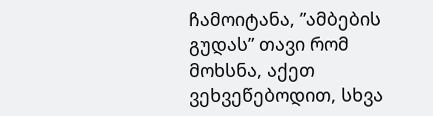ჩამოიტანა, ”ამბების გუდას” თავი რომ მოხსნა, აქეთ ვეხვეწებოდით, სხვა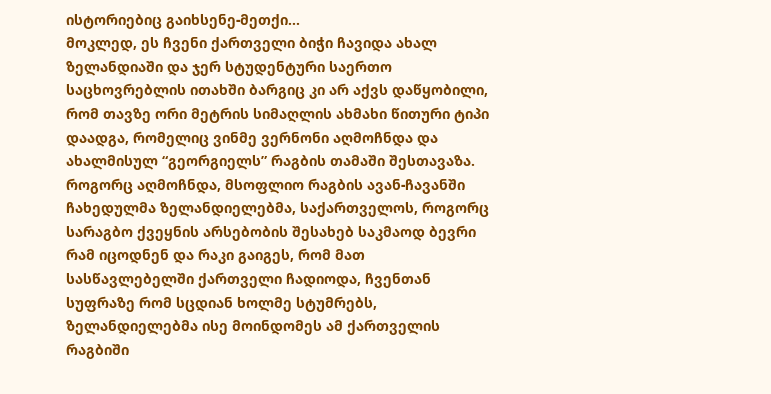ისტორიებიც გაიხსენე-მეთქი...
მოკლედ, ეს ჩვენი ქართველი ბიჭი ჩავიდა ახალ ზელანდიაში და ჯერ სტუდენტური საერთო საცხოვრებლის ითახში ბარგიც კი არ აქვს დაწყობილი, რომ თავზე ორი მეტრის სიმაღლის ახმახი წითური ტიპი დაადგა, რომელიც ვინმე ვერნონი აღმოჩნდა და ახალმისულ “გეორგიელს” რაგბის თამაში შესთავაზა. როგორც აღმოჩნდა, მსოფლიო რაგბის ავან-ჩავანში ჩახედულმა ზელანდიელებმა, საქართველოს, როგორც სარაგბო ქვეყნის არსებობის შესახებ საკმაოდ ბევრი რამ იცოდნენ და რაკი გაიგეს, რომ მათ სასწავლებელში ქართველი ჩადიოდა, ჩვენთან სუფრაზე რომ სცდიან ხოლმე სტუმრებს, ზელანდიელებმა ისე მოინდომეს ამ ქართველის რაგბიში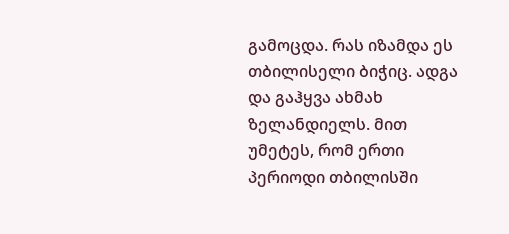გამოცდა. რას იზამდა ეს თბილისელი ბიჭიც. ადგა და გაჰყვა ახმახ ზელანდიელს. მით უმეტეს, რომ ერთი პერიოდი თბილისში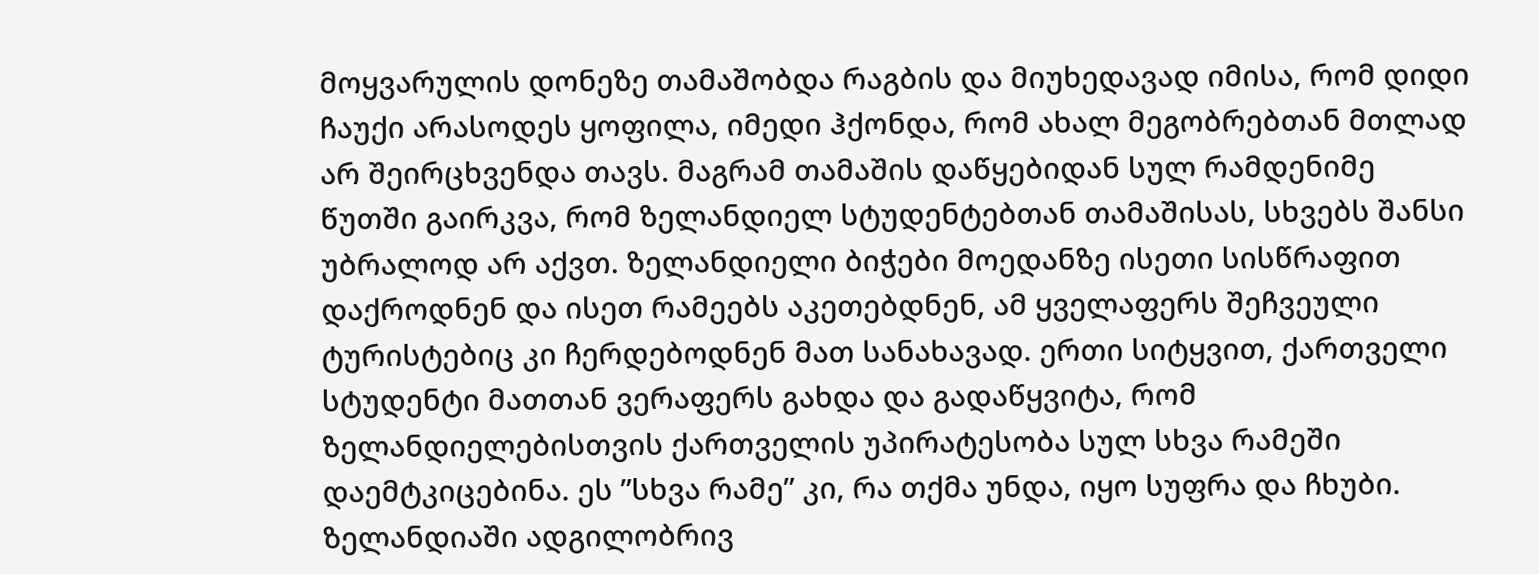მოყვარულის დონეზე თამაშობდა რაგბის და მიუხედავად იმისა, რომ დიდი ჩაუქი არასოდეს ყოფილა, იმედი ჰქონდა, რომ ახალ მეგობრებთან მთლად არ შეირცხვენდა თავს. მაგრამ თამაშის დაწყებიდან სულ რამდენიმე წუთში გაირკვა, რომ ზელანდიელ სტუდენტებთან თამაშისას, სხვებს შანსი უბრალოდ არ აქვთ. ზელანდიელი ბიჭები მოედანზე ისეთი სისწრაფით დაქროდნენ და ისეთ რამეებს აკეთებდნენ, ამ ყველაფერს შეჩვეული ტურისტებიც კი ჩერდებოდნენ მათ სანახავად. ერთი სიტყვით, ქართველი სტუდენტი მათთან ვერაფერს გახდა და გადაწყვიტა, რომ ზელანდიელებისთვის ქართველის უპირატესობა სულ სხვა რამეში დაემტკიცებინა. ეს ”სხვა რამე” კი, რა თქმა უნდა, იყო სუფრა და ჩხუბი. ზელანდიაში ადგილობრივ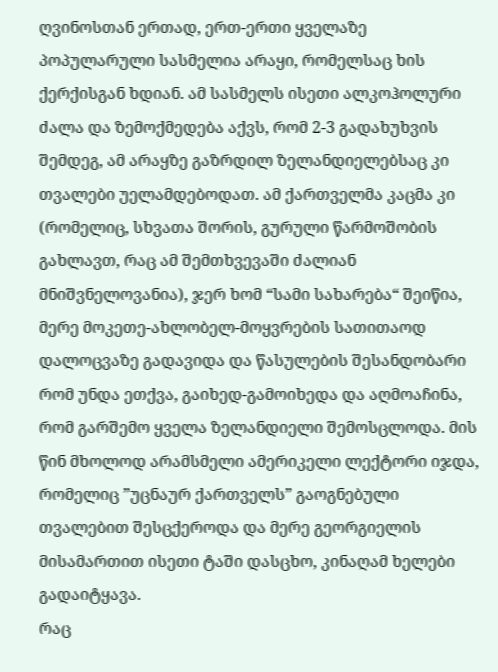ღვინოსთან ერთად, ერთ-ერთი ყველაზე პოპულარული სასმელია არაყი, რომელსაც ხის ქერქისგან ხდიან. ამ სასმელს ისეთი ალკოჰოლური ძალა და ზემოქმედება აქვს, რომ 2-3 გადახუხვის შემდეგ, ამ არაყზე გაზრდილ ზელანდიელებსაც კი თვალები უელამდებოდათ. ამ ქართველმა კაცმა კი (რომელიც, სხვათა შორის, გურული წარმოშობის გახლავთ, რაც ამ შემთხვევაში ძალიან მნიშვნელოვანია), ჯერ ხომ “სამი სახარება“ შეიწია, მერე მოკეთე-ახლობელ-მოყვრების სათითაოდ დალოცვაზე გადავიდა და წასულების შესანდობარი რომ უნდა ეთქვა, გაიხედ-გამოიხედა და აღმოაჩინა, რომ გარშემო ყველა ზელანდიელი შემოსცლოდა. მის წინ მხოლოდ არამსმელი ამერიკელი ლექტორი იჯდა, რომელიც ”უცნაურ ქართველს” გაოგნებული თვალებით შესცქეროდა და მერე გეორგიელის მისამართით ისეთი ტაში დასცხო, კინაღამ ხელები გადაიტყავა.
რაც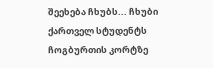შეეხება ჩხუბს... ჩხუბი ქართველ სტუდენტს ჩოგბურთის კორტზე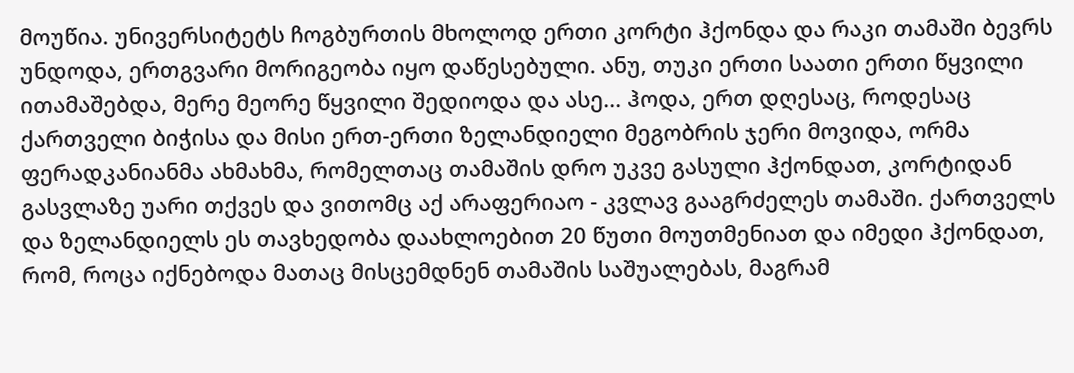მოუწია. უნივერსიტეტს ჩოგბურთის მხოლოდ ერთი კორტი ჰქონდა და რაკი თამაში ბევრს უნდოდა, ერთგვარი მორიგეობა იყო დაწესებული. ანუ, თუკი ერთი საათი ერთი წყვილი ითამაშებდა, მერე მეორე წყვილი შედიოდა და ასე... ჰოდა, ერთ დღესაც, როდესაც ქართველი ბიჭისა და მისი ერთ-ერთი ზელანდიელი მეგობრის ჯერი მოვიდა, ორმა ფერადკანიანმა ახმახმა, რომელთაც თამაშის დრო უკვე გასული ჰქონდათ, კორტიდან გასვლაზე უარი თქვეს და ვითომც აქ არაფერიაო - კვლავ გააგრძელეს თამაში. ქართველს და ზელანდიელს ეს თავხედობა დაახლოებით 20 წუთი მოუთმენიათ და იმედი ჰქონდათ, რომ, როცა იქნებოდა მათაც მისცემდნენ თამაშის საშუალებას, მაგრამ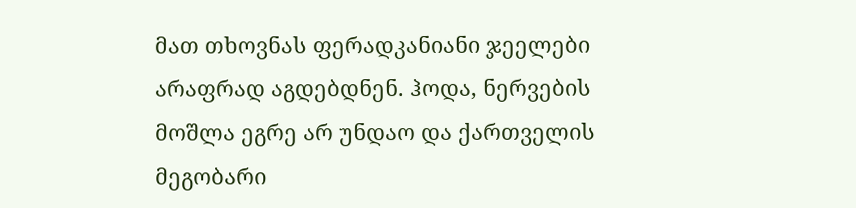მათ თხოვნას ფერადკანიანი ჯეელები არაფრად აგდებდნენ. ჰოდა, ნერვების მოშლა ეგრე არ უნდაო და ქართველის მეგობარი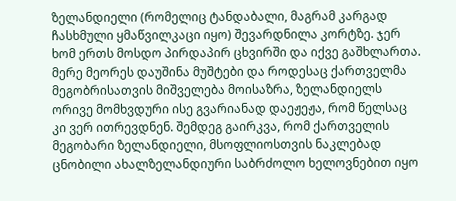ზელანდიელი (რომელიც ტანდაბალი, მაგრამ კარგად ჩასხმული ყმაწვილკაცი იყო) შევარდნილა კორტზე. ჯერ ხომ ერთს მოსდო პირდაპირ ცხვირში და იქვე გაშხლართა. მერე მეორეს დაუშინა მუშტები და როდესაც ქართველმა მეგობრისათვის მიშველება მოისაზრა, ზელანდიელს ორივე მომხვდური ისე გვარიანად დაეჟეჟა, რომ წელსაც კი ვერ ითრევდნენ. შემდეგ გაირკვა, რომ ქართველის მეგობარი ზელანდიელი, მსოფლიოსთვის ნაკლებად ცნობილი ახალზელანდიური საბრძოლო ხელოვნებით იყო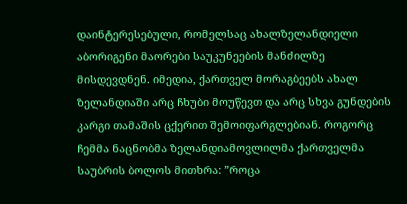დაინტერესებული, რომელსაც ახალზელანდიელი აბორიგენი მაორები საუკუნეების მანძილზე მისდევდნენ. იმედია, ქართველ მორაგბეებს ახალ ზელანდიაში არც ჩხუბი მოუწევთ და არც სხვა გუნდების კარგი თამაშის ცქერით შემოიფარგლებიან. როგორც ჩემმა ნაცნობმა ზელანდიამოვლილმა ქართველმა საუბრის ბოლოს მითხრა: ”როცა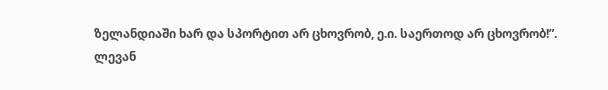ზელანდიაში ხარ და სპორტით არ ცხოვრობ, ე.ი. საერთოდ არ ცხოვრობ!”.
ლევან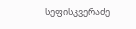სეფისკვერაძე